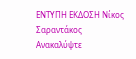ΕΝΤΥΠΗ ΕΚΔΟΣΗ Νίκος Σαραντάκος
Ανακαλύψτε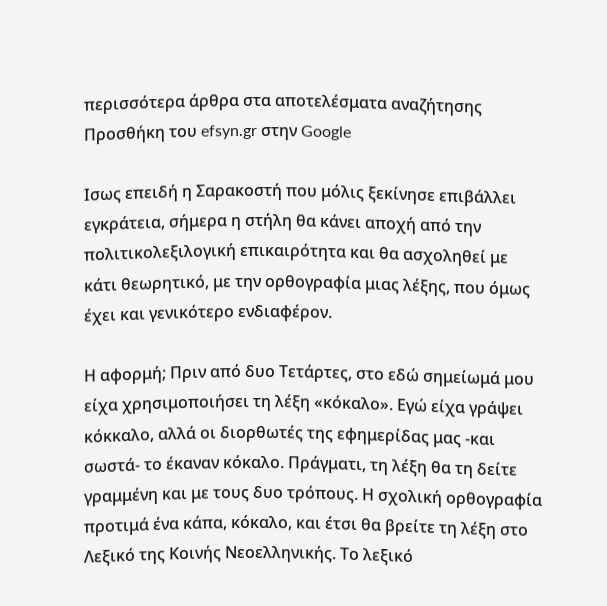περισσότερα άρθρα στα αποτελέσματα αναζήτησης
Προσθήκη του efsyn.gr στην Google

Ισως επειδή η Σαρακοστή που μόλις ξεκίνησε επιβάλλει εγκράτεια, σήμερα η στήλη θα κάνει αποχή από την πολιτικολεξιλογική επικαιρότητα και θα ασχοληθεί με κάτι θεωρητικό, με την ορθογραφία μιας λέξης, που όμως έχει και γενικότερο ενδιαφέρον.

Η αφορμή; Πριν από δυο Τετάρτες, στο εδώ σημείωμά μου είχα χρησιμοποιήσει τη λέξη «κόκαλο». Εγώ είχα γράψει κόκκαλο, αλλά οι διορθωτές της εφημερίδας μας -και σωστά- το έκαναν κόκαλο. Πράγματι, τη λέξη θα τη δείτε γραμμένη και με τους δυο τρόπους. Η σχολική ορθογραφία προτιμά ένα κάπα, κόκαλο, και έτσι θα βρείτε τη λέξη στο Λεξικό της Κοινής Νεοελληνικής. Το λεξικό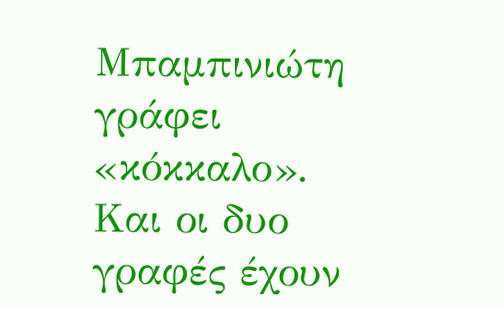Μπαμπινιώτη γράφει «κόκκαλο». Και οι δυο γραφές έχουν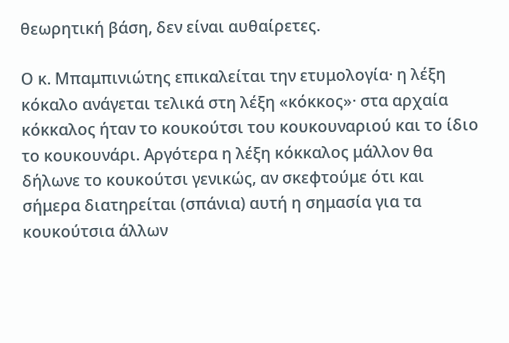θεωρητική βάση, δεν είναι αυθαίρετες.

Ο κ. Μπαμπινιώτης επικαλείται την ετυμολογία· η λέξη κόκαλο ανάγεται τελικά στη λέξη «κόκκος»· στα αρχαία κόκκαλος ήταν το κουκούτσι του κουκουναριού και το ίδιο το κουκουνάρι. Αργότερα η λέξη κόκκαλος μάλλον θα δήλωνε το κουκούτσι γενικώς, αν σκεφτούμε ότι και σήμερα διατηρείται (σπάνια) αυτή η σημασία για τα κουκούτσια άλλων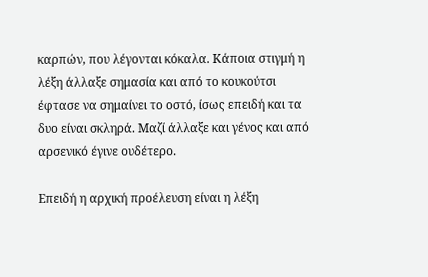καρπών, που λέγονται κόκαλα. Κάποια στιγμή η λέξη άλλαξε σημασία και από το κουκούτσι έφτασε να σημαίνει το οστό, ίσως επειδή και τα δυο είναι σκληρά. Μαζί άλλαξε και γένος και από αρσενικό έγινε ουδέτερο.

Επειδή η αρχική προέλευση είναι η λέξη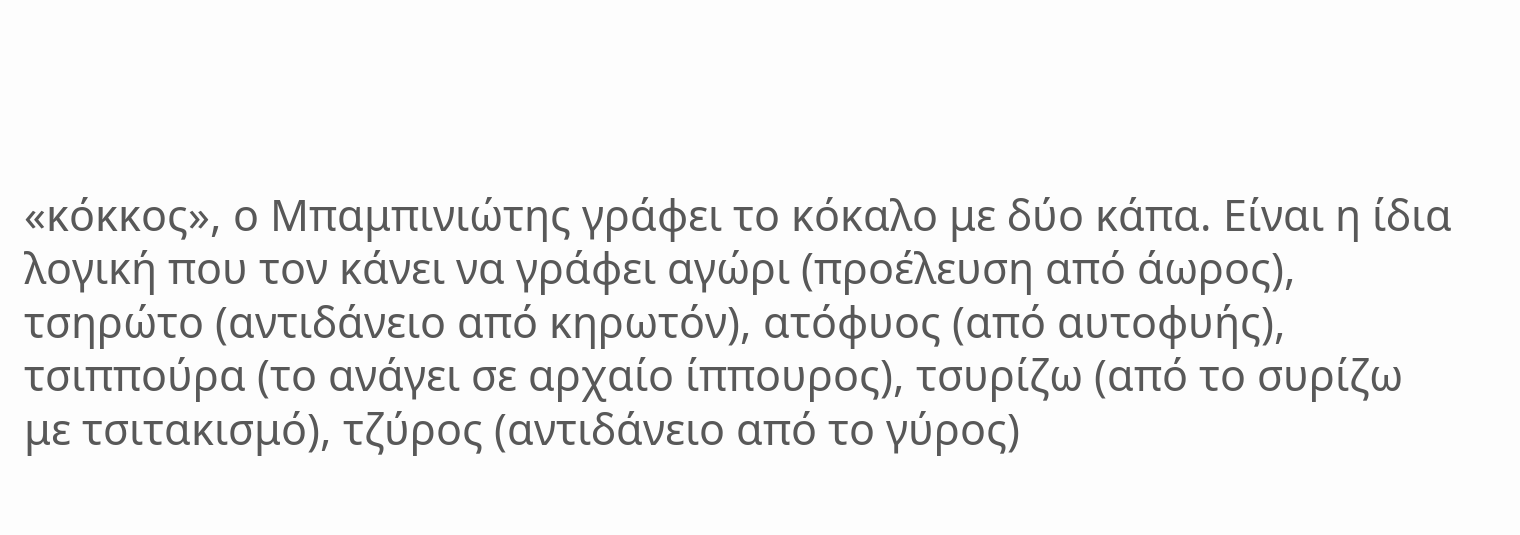«κόκκος», ο Μπαμπινιώτης γράφει το κόκαλο με δύο κάπα. Είναι η ίδια λογική που τον κάνει να γράφει αγώρι (προέλευση από άωρος), τσηρώτο (αντιδάνειο από κηρωτόν), ατόφυος (από αυτοφυής), τσιππούρα (το ανάγει σε αρχαίο ίππουρος), τσυρίζω (από το συρίζω με τσιτακισμό), τζύρος (αντιδάνειο από το γύρος)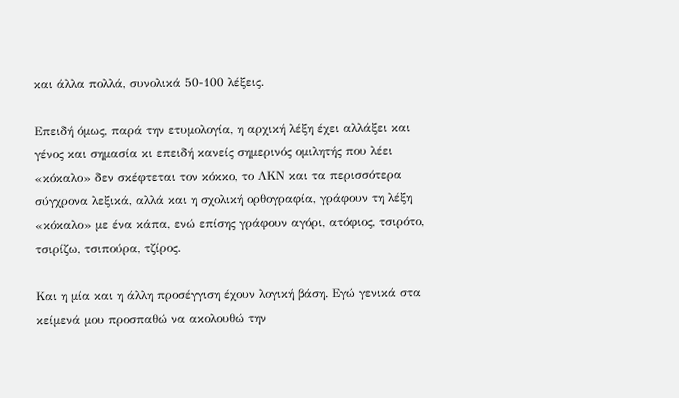και άλλα πολλά, συνολικά 50-100 λέξεις.

Επειδή όμως, παρά την ετυμολογία, η αρχική λέξη έχει αλλάξει και γένος και σημασία κι επειδή κανείς σημερινός ομιλητής που λέει «κόκαλο» δεν σκέφτεται τον κόκκο, το ΛΚΝ και τα περισσότερα σύγχρονα λεξικά, αλλά και η σχολική ορθογραφία, γράφουν τη λέξη «κόκαλο» με ένα κάπα, ενώ επίσης γράφουν αγόρι, ατόφιος, τσιρότο, τσιρίζω, τσιπούρα, τζίρος.

Και η μία και η άλλη προσέγγιση έχουν λογική βάση. Εγώ γενικά στα κείμενά μου προσπαθώ να ακολουθώ την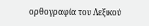ορθογραφία του Λεξικού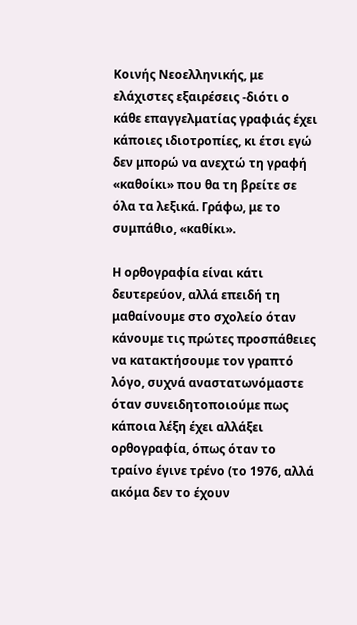Κοινής Νεοελληνικής, με ελάχιστες εξαιρέσεις -διότι ο κάθε επαγγελματίας γραφιάς έχει κάποιες ιδιοτροπίες, κι έτσι εγώ δεν μπορώ να ανεχτώ τη γραφή «καθοίκι» που θα τη βρείτε σε όλα τα λεξικά. Γράφω, με το συμπάθιο, «καθίκι».

Η ορθογραφία είναι κάτι δευτερεύον, αλλά επειδή τη μαθαίνουμε στο σχολείο όταν κάνουμε τις πρώτες προσπάθειες να κατακτήσουμε τον γραπτό λόγο, συχνά αναστατωνόμαστε όταν συνειδητοποιούμε πως κάποια λέξη έχει αλλάξει ορθογραφία, όπως όταν το τραίνο έγινε τρένο (το 1976, αλλά ακόμα δεν το έχουν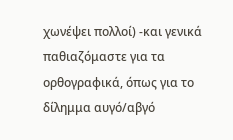χωνέψει πολλοί) -και γενικά παθιαζόμαστε για τα ορθογραφικά, όπως για το δίλημμα αυγό/αβγό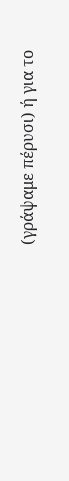(γράψαμε πέρυσι) ή για το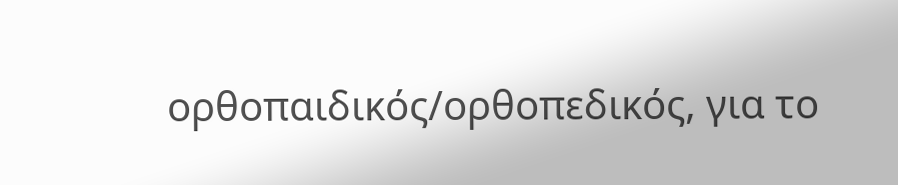ορθοπαιδικός/ορθοπεδικός, για το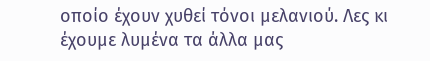οποίο έχουν χυθεί τόνοι μελανιού. Λες κι έχουμε λυμένα τα άλλα μας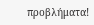προβλήματα!